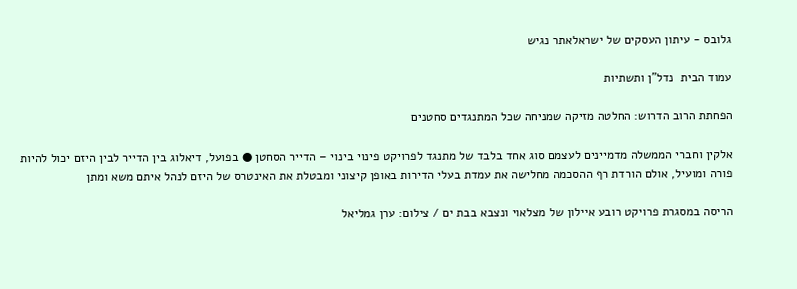גלובס - עיתון העסקים של ישראלאתר נגיש

עמוד הבית  נדל"ן ותשתיות

הפחתת הרוב הדרוש: החלטה מזיקה שמניחה שכל המתנגדים סחטנים

אלקין וחברי הממשלה מדמיינים לעצמם סוג אחד בלבד של מתנגד לפרויקט פינוי בינוי – הדייר הסחטן ● בפועל, דיאלוג בין הדייר לבין היזם יכול להיות פורה ומועיל, אולם הורדת רף ההסכמה מחלישה את עמדת בעלי הדירות באופן קיצוני ומבטלת את האינטרס של היזם לנהל איתם משא ומתן

הריסה במסגרת פרויקט רובע איילון של מצלאוי ונצבא בבת ים / צילום: ערן גמליאל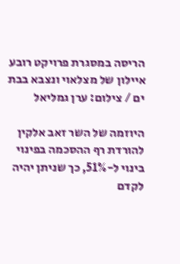הריסה במסגרת פרויקט רובע איילון של מצלאוי ונצבא בבת ים / צילום: ערן גמליאל

היוזמה של השר זאב אלקין להורדת רף ההסכמה בפינוי בינוי ל-51%, כך שניתן יהיה לקדם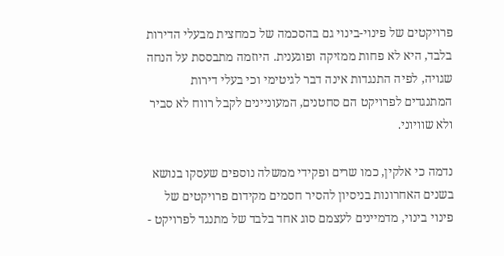פרויקטים של פינוי-בינוי גם בהסכמה של כמחצית מבעלי הדירות בלבד, היא לא פחות ממזיקה ופוגענית. היוזמה מתבססת על הנחה שגויה, לפיה התנגדות אינה דבר לגיטימי וכי בעלי דירות המתנגדים לפרויקט הם סחטנים, המעוניינים לקבל רווח לא סביר ולא שוויוני.

נדמה כי אלקין, כמו שרים ופקידי ממשלה נוספים שעסקו בנושא בשנים האחרונות בניסיון להסיר חסמים מקידום פרויקטים של פינוי בינוי, מדמיינים לעצמם סוג אחד בלבד של מתנגד לפרויקט -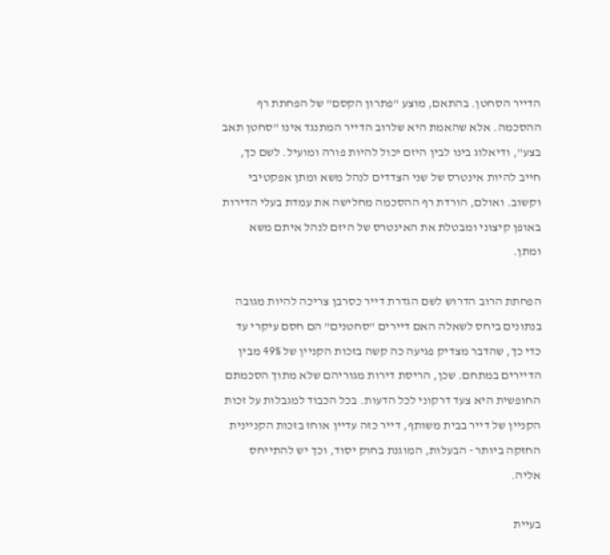הדייר הסחטן. בהתאם, מוצע "פתרון הקסם" של הפחתת רף ההסכמה. אלא שהאמת היא שלרוב הדייר המתנגד אינו "סחטן תאב בצע", ודיאלוג בינו לבין היזם יכול להיות פורה ומועיל. לשם כך, חייב להיות אינטרס של שני הצדדים לנהל משא ומתן אפקטיבי וקשוב. ואולם, הורדת רף ההסכמה מחלישה את עמדת בעלי הדירות באופן קיצוני ומבטלת את האינטרס של היזם לנהל איתם משא ומתן.

הפחתת הרוב הדרוש לשם הגדרת דייר כסרבן צריכה להיות מגובה בנתונים ביחס לשאלה האם דיירים "סחטנים" הם חסם עיקרי עד כדי כך, שהדבר מצדיק פגיעה כה קשה בזכות הקניין של 49% מבין הדיירים במתחם. שכן, הריסת דירות מגוריהם שלא מתוך הסכמתם החופשית היא צעד דרקוני לכל הדעות. בכל הכבוד למגבלות על זכות הקניין של דייר בבית משותף, דייר כזה עדיין אוחז בזכות הקניינית החזקה ביותר - הבעלות, המוגנת בחוק יסוד, וכך יש להתייחס אליה.

בעיית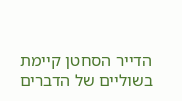הדייר הסחטן קיימת בשוליים של הדברים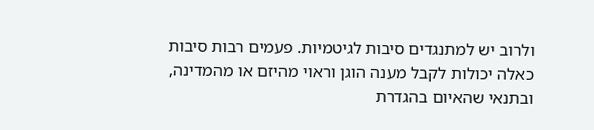ולרוב יש למתנגדים סיבות לגיטמיות. פעמים רבות סיבות כאלה יכולות לקבל מענה הוגן וראוי מהיזם או מהמדינה, ובתנאי שהאיום בהגדרת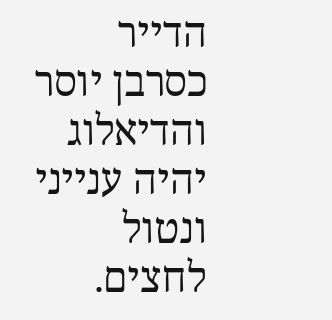הדייר כסרבן יוסר והדיאלוג יהיה ענייני ונטול לחצים.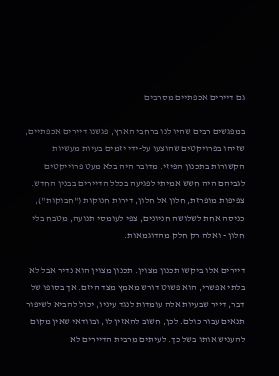גם דיירים אכפתיים מסרבים

במפגשים רבים שהיו לנו ברחבי הארץ, פגשנו דיירים אכפתיים, שזיהו בפרויקטים שהוצעו על-ידי יזמים בעיות מעשיות הקשורות בתכנון הפיזי. מדובר היה בלא מעט פרוייקטים לגביהם היה חשש אמיתי לפגיעה בכלל הדיירים בבנין החדש. צפיפות מופרזת, חלון אל חלון, דירות חנוקות ("חבוקות"), כניסה אחת לשלושה חניונים, צפי לעומסי תנועה, מטבח בלי חלון - ואלה רק חלק מהדוגמאות.

דיירים אלו ביקשו תכנון מצוין. תכנון מצוין הוא נדיר אבל לא בלתי אפשרי, הוא פשוט דורש מאמץ מצד היזם. אך בסופו של דבר, דייר שבעיות אלה עומדות לנגד עיניו, יכול להביא לשיפור תנאים עבור כולם. לכן, חשוב להאזין לו, ובוודאי שאין מקום להעניש אותו בשל כך. לעיתים מרבית הדיירים לא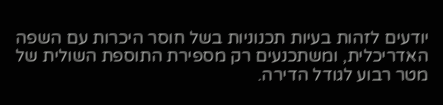יודעים לזהות בעיות תכנוניות בשל חוסר היכרות עם השפה האדריכלית, ומשתכנעים רק מספירת התוספת השולית של מטר רבוע לגודל הדירה.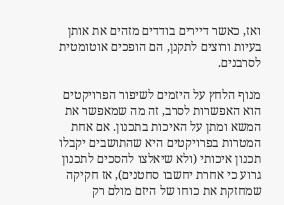ואז, כאשר דיירים בודדים מזהים את אותן בעיות ורוצים לתקנן, הם הופכים אוטומטית לסרבנים.

מנוף הלחץ על היזמים לשיפור הפרויקטים הוא האפשרות לסרב, זה מה שמאפשר את המשא ומתן על האיכות בתכנון. אם אחת המטרות בפרויקטים היא שהתושבים יקבלו תכנון איכותי (ולא שיאלצו להסכים לתכנון גרוע כי אחרת יחשבו סחטנים), אז חקיקה שמחזקת את כוחו של היזם מולם רק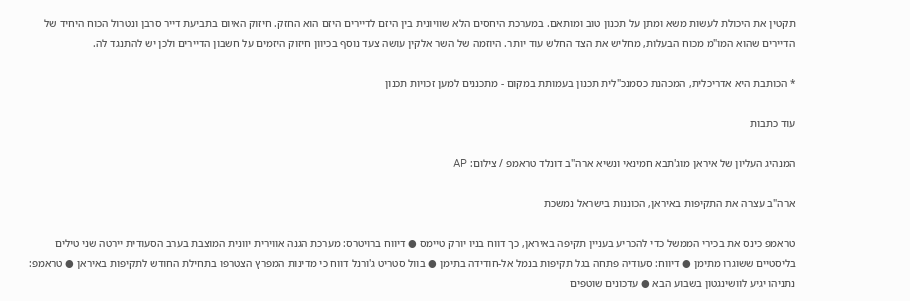תקטין את היכולת לעשות משא ומתן על תכנון טוב ומותאם. במערכת היחסים הלא שוויונית בין היזם לדיירים היזם הוא החזק. חיזוק האיום בתביעת דייר סרבן ונטרול הכוח היחיד של הדיירים שהוא המו"מ מכוח הבעלות, מחליש את הצד החלש עוד יותר. היוזמה של השר אלקין עושה צעד נוסף בכיוון חיזוק היזמים על חשבון הדיירים ולכן יש להתנגד לה.

* הכותבת היא אדריכלית, המכהנת כסמנכ"לית תכנון בעמותת במקום - מתכננים למען זכויות תכנון

עוד כתבות

המנהיג העליון של איראן מוג'תבא חמינאי ונשיא ארה''ב דונלד טראמפ / צילום: AP

ארה"ב עצרה את התקיפות באיראן, הכוננות בישראל נמשכת

טראמפ כינס את בכירי הממשל כדי להכריע בעניין תקיפה באיראן, כך דווח בניו יורק טיימס ● דיווח ברויטרס: מערכת הגנה אווירית יוונית המוצבת בערב הסעודית יירטה שני טילים בליסטיים ששוגרו מתימן ● דיווח: סעודיה פתחה בגל תקיפות בנמל אל-חודידה בתימן ● בוול סטריט ג'ורנל דווח כי מדינות המפרץ הצטרפו בתחילת החודש לתקיפות באיראן ● טראמפ: נתניהו יגיע לוושינגטון בשבוע הבא ● עדכונים שוטפים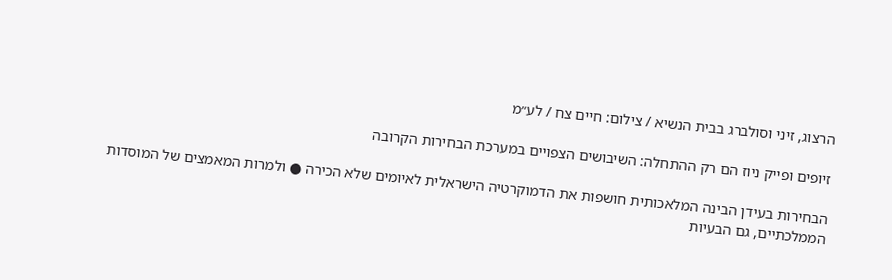הרצוג, זיני וסולברג בבית הנשיא / צילום: חיים צח / לע״מ

זיופים ופייק ניוז הם רק ההתחלה: השיבושים הצפויים במערכת הבחירות הקרובה

הבחירות בעידן הבינה המלאכותית חושפות את הדמוקרטיה הישראלית לאיומים שלא הכירה ● ולמרות המאמצים של המוסדות הממלכתיים, גם הבעיות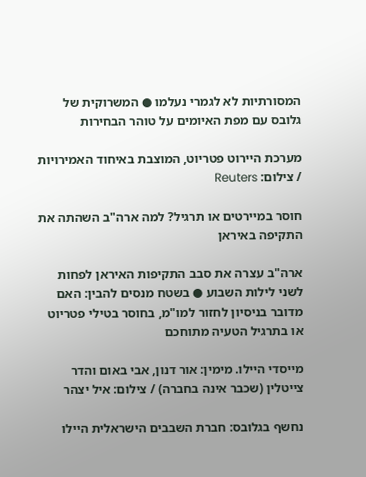המסורתיות לא לגמרי נעלמו ● המשרוקית של גלובס עם מפת האיומים על טוהר הבחירות

מערכת היירוט פטריוט, המוצבת באיחוד האמירויות / צילום: Reuters

חוסר במיירטים או תרגיל? למה ארה"ב השהתה את התקיפה באיראן

ארה"ב עצרה את סבב התקיפות האיראן לפחות לשני לילות השבוע ● בשטח מנסים להבין: האם מדובר בניסיון לחזור למו"מ, בחוסר בטילי פטריוט או בתרגיל הטעיה מתוחכם

מייסדי היילו. מימין: אור דנון, אבי באום והדר צייטלין (שכבר אינה בחברה) / צילום: איל יצהר

נחשף בגלובס: חברת השבבים הישראלית היילו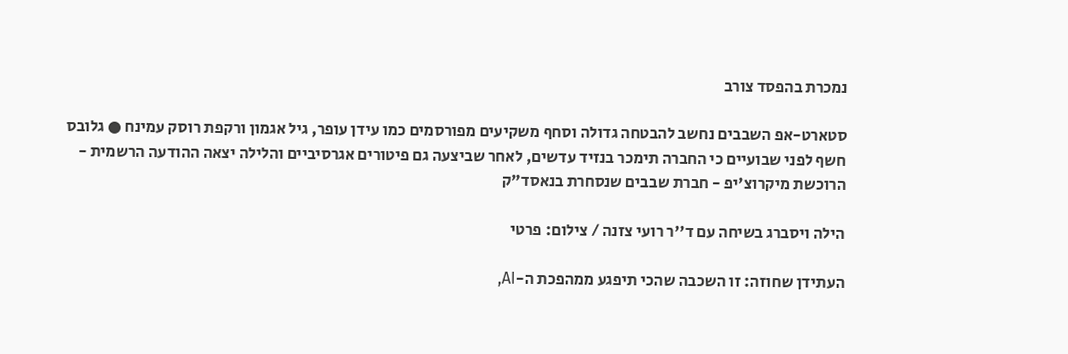נמכרת בהפסד צורב

סטארט-אפ השבבים נחשב להבטחה גדולה וסחף משקיעים מפורסמים כמו עידן עופר, גיל אגמון ורקפת רוסק עמינח ● גלובס חשף לפני שבועיים כי החברה תימכר בנזיד עדשים, לאחר שביצעה גם פיטורים אגרסיביים והלילה יצאה ההודעה הרשמית - הרוכשת מיקרוצ'יפ - חברת שבבים שנסחרת בנאסד"ק

הילה ויסברג בשיחה עם ד''ר רועי צזנה / צילום: פרטי

העתידן שחוזה: זו השכבה שהכי תיפגע ממהפכת ה-AI,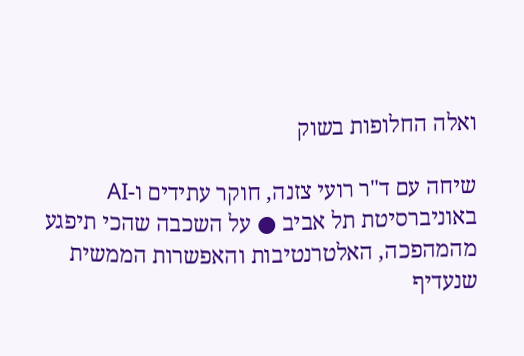ואלה החלופות בשוק

שיחה עם ד"ר רועי צזנה, חוקר עתידים ו-AI באוניברסיטת תל אביב ● על השכבה שהכי תיפגע מהמהפכה, האלטרנטיבות והאפשרות הממשית שנעדיף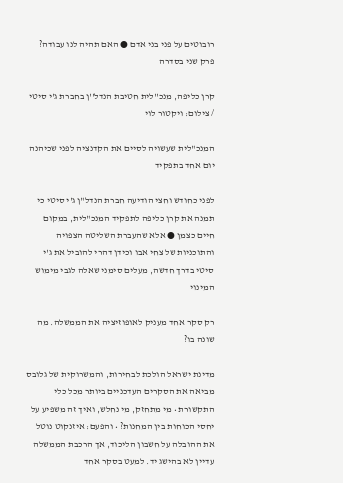רובוטים על פני בני אדם ● האם תהיה לנו עבודה? פרק שני בסדרה

קרן כליפה, מנכ''לית חטיבת הנדל''ן בחברת ג'י סיטי / צילום: ויקטור לוי

המנכ"לית שעשויה לסיים את הקדנציה לפני שכיהנה יום אחד בתפקיד

לפני כחודש וחצי הודיעה חברת הנדל"ן ג'י סיטי כי תמנה את קרן כליפה לתפקיד המנכ"לית, במקום חיים כצמן ● אלא שהעברת השליטה הצפויה והתוכניות של צחי אבו וכידן דהרי להוביל את ג'י סיטי בדרך חדשה, מעלים סימני שאלה לגבי מימוש המינוי

רק סקר אחד מעניק לאופוזיציה את הממשלה. מה שונה בו?

מדינת ישראל הולכת לבחירות, והמשרוקית של גלובס מביאה את הסקרים העדכניים ביותר מכל כלי התקשורת • מי מתחזק, מי נחלש, ואיך זה משפיע על יחסי הכוחות בין המחנות? • והפעם: איזנקוט נוטל את ההובלה על חשבון הליכוד, אך הרכבת הממשלה עדיין לא בהישג יד. למעט בסקר אחד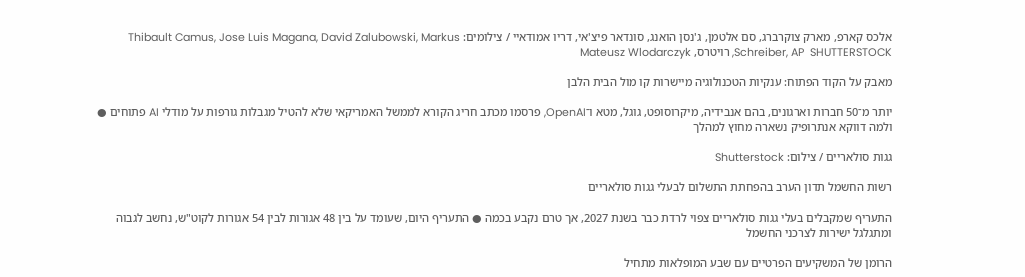אלכס קארפ, מארק צוקרברג, סם אלטמן, ג'נסן הואנג, סונדאר פיצ'אי, דריו אמודאיי / צילומים: Thibault Camus, Jose Luis Magana, David Zalubowski, Markus Schreiber, AP  SHUTTERSTOCK, רויטרס, Mateusz Wlodarczyk

מאבק על הקוד הפתוח: ענקיות הטכנולוגיה מיישרות קו מול הבית הלבן

יותר מ־50 חברות וארגונים, בהם אנבידיה, מיקרוסופט, גוגל, מטא ו־OpenAI, פרסמו מכתב חריג הקורא לממשל האמריקאי שלא להטיל מגבלות גורפות על מודלי AI פתוחים ● ולמה דווקא אנתרופיק נשארה מחוץ למהלך

גגות סולאריים / צילום: Shutterstock

רשות החשמל תדון הערב בהפחתת התשלום לבעלי גגות סולאריים

התעריף שמקבלים בעלי גגות סולאריים צפוי לרדת כבר בשנת 2027, אך טרם נקבע בכמה ● התעריף היום, שעומד על בין 48 אגורות לבין 54 אגורות לקוט"ש, נחשב לגבוה ומתגלגל ישירות לצרכני החשמל

הרומן של המשקיעים הפרטיים עם שבע המופלאות מתחיל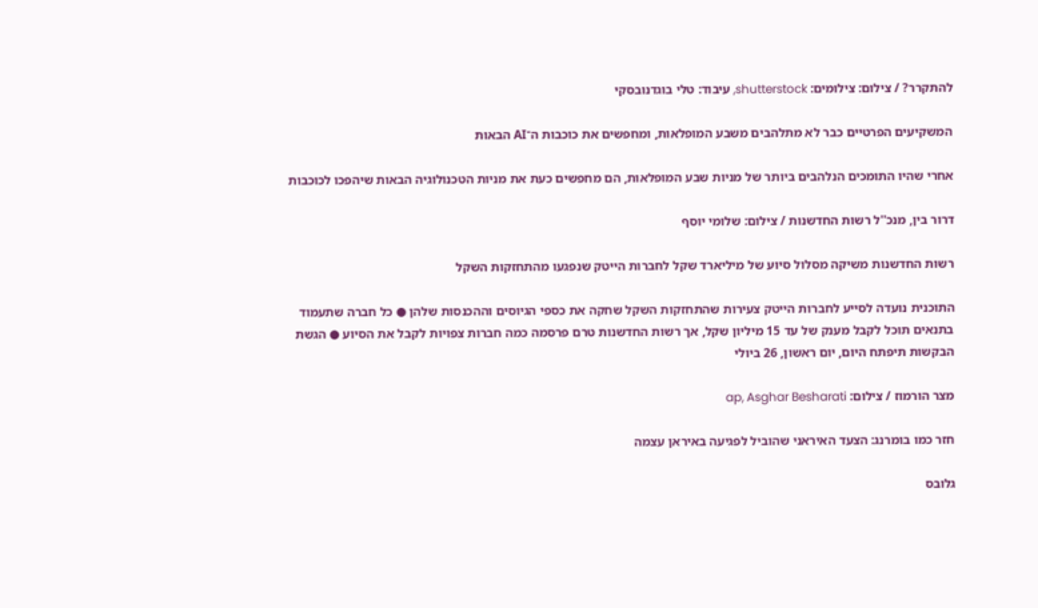להתקרר? / צילום: צילומים: shutterstock, עיבוד: טלי בוגדנובסקי

המשקיעים הפרטיים כבר לא מתלהבים משבע המופלאות, ומחפשים את כוכבות ה־AI הבאות

אחרי שהיו התומכים הנלהבים ביותר של מניות שבע המופלאות, הם מחפשים כעת את מניות הטכנולוגיה הבאות שיהפכו לכוכבות

דרור בין, מנכ''ל רשות החדשנות / צילום: שלומי יוסף

רשות החדשנות משיקה מסלול סיוע של מיליארד שקל לחברות הייטק שנפגעו מהתחזקות השקל

התוכנית נועדה לסייע לחברות הייטק צעירות שהתחזקות השקל שחקה את כספי הגיוסים וההכנסות שלהן ● כל חברה שתעמוד בתנאים תוכל לקבל מענק של עד 15 מיליון שקל, אך רשות החדשנות טרם פרסמה כמה חברות צפויות לקבל את הסיוע ● הגשת הבקשות תיפתח היום, יום ראשון, 26 ביולי

מצר הורמוז / צילום: ap, Asghar Besharati

חזר כמו בומרנג: הצעד האיראני שהוביל לפגיעה באיראן עצמה

גלובס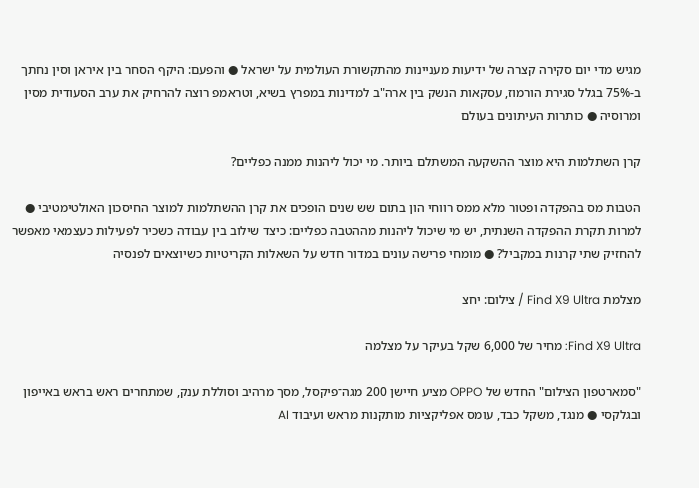מגיש מדי יום סקירה קצרה של ידיעות מעניינות מהתקשורת העולמית על ישראל ● והפעם: היקף הסחר בין איראן וסין נחתך ב-75% בגלל סגירת הורמוז, עסקאות הנשק בין ארה"ב למדינות במפרץ בשיא, וטראמפ רוצה להרחיק את ערב הסעודית מסין ומרוסיה ● כותרות העיתונים בעולם

קרן השתלמות היא מוצר ההשקעה המשתלם ביותר. מי יכול ליהנות ממנה כפליים?

הטבות מס בהפקדה ופטור מלא ממס רווחי הון בתום שש שנים הופכים את קרן ההשתלמות למוצר החיסכון האולטימטיבי ● למרות תקרת ההפקדה השנתית, יש מי שיכול ליהנות מההטבה כפליים: כיצד שילוב בין עבודה כשכיר לפעילות כעצמאי מאפשר להחזיק שתי קרנות במקביל? ● מומחי פרישה עונים במדור חדש על השאלות הקריטיות כשיוצאים לפנסיה

מצלמת Find X9 Ultra / צילום: יחצ

Find X9 Ultra: מחיר של 6,000 שקל בעיקר על מצלמה

"סמארטפון הצילום" החדש של OPPO מציע חיישן 200 מגה־פיקסל, מסך מרהיב וסוללת ענק, שמתחרים ראש בראש באייפון ובגלקסי ● מנגד, משקל כבד, עומס אפליקציות מותקנות מראש ועיבוד AI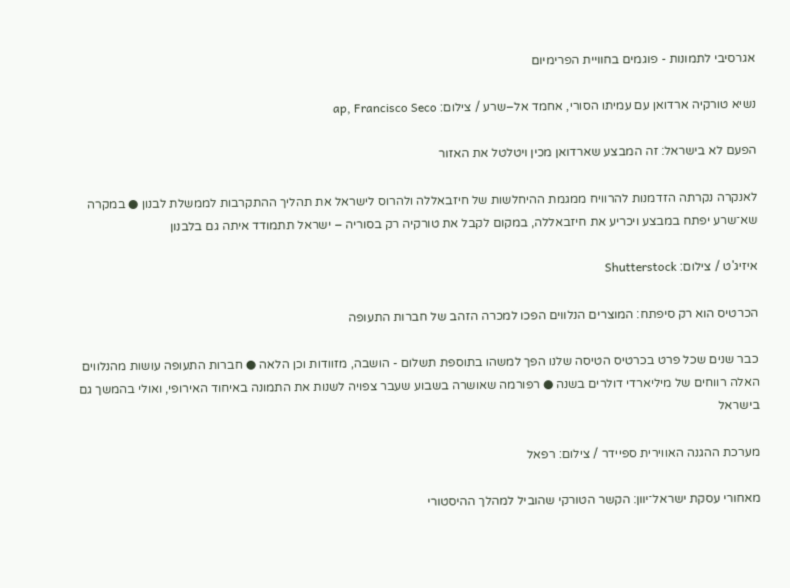אגרסיבי לתמונות - פוגמים בחוויית הפרימיום

נשיא טורקיה ארדואן עם עמיתו הסורי, אחמד אל–שרע / צילום: ap, Francisco Seco

הפעם לא בישראל: זה המבצע שארדואן מכין ויטלטל את האזור

לאנקרה נקרתה הזדמנות להרוויח ממגמת ההיחלשות של חיזבאללה ולהרוס לישראל את תהליך ההתקרבות לממשלת לבנון ● במקרה שא־שרע יפתח במבצע ויכריע את חיזבאללה, במקום לקבל את טורקיה רק בסוריה – ישראל תתמודד איתה גם בלבנון

איזיג'ט / צילום: Shutterstock

הכרטיס הוא רק סיפתח: המוצרים הנלווים הפכו למכרה הזהב של חברות התעופה

כבר שנים שכל פרט בכרטיס הטיסה שלנו הפך למשהו בתוספת תשלום - הושבה, מזוודות וכן הלאה ● חברות התעופה עושות מהנלווים האלה רווחים של מיליארדי דולרים בשנה ● רפורמה שאושרה בשבוע שעבר צפויה לשנות את התמונה באיחוד האירופי, ואולי בהמשך גם בישראל

מערכת ההגנה האווירית ספיידר / צילום: רפאל

מאחורי עסקת ישראל־יוון: הקשר הטורקי שהוביל למהלך ההיסטורי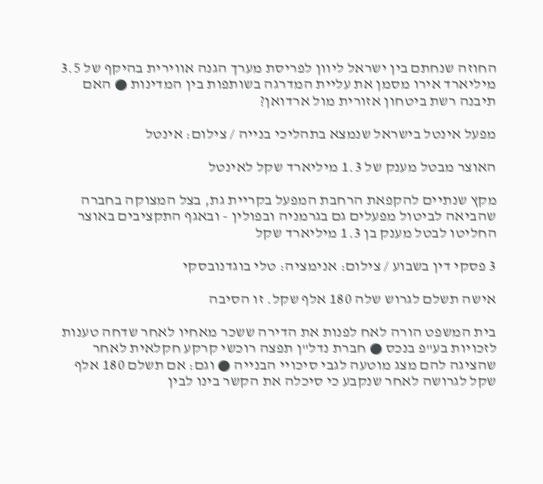החוזה שנחתם בין ישראל ליוון לפריסת מערך הגנה אווירית בהיקף של 3.5 מיליארד אירו מסמן את עליית המדרגה בשותפות בין המדינות ● האם תיבנה רשת ביטחון אזורית מול ארדואן?

מפעל אינטל בישראל שנמצא בתהליכי בנייה / צילום: אינטל

האוצר מבטל מענק של 1.3 מיליארד שקל לאינטל

מקץ שנתיים להקפאת הרחבת המפעל בקריית גת, בצל המצוקה בחברה שהביאה לביטול מפעלים גם בגרמניה ובפולין - ובאגף התקציבים באוצר החליטו לבטל מענק בן 1.3 מיליארד שקל

3 פסקי דין בשבוע / צילום: אנימציה: טלי בוגדנובסקי

אישה תשלם לגרוש שלה 180 אלף שקל. זו הסיבה

בית המשפט הורה לאח לפנות את הדירה ששכר מאחיו לאחר שדחה טענות לזכויות בע"פ בנכס ● חברת נדל"ן תפצה רוכשי קרקע חקלאית לאחר שהציגה להם מצג מוטעה לגבי סיכויי הבנייה ● וגם: אם תשלם 180 אלף שקל לגרושה לאחר שנקבע כי סיכלה את הקשר בינו לבין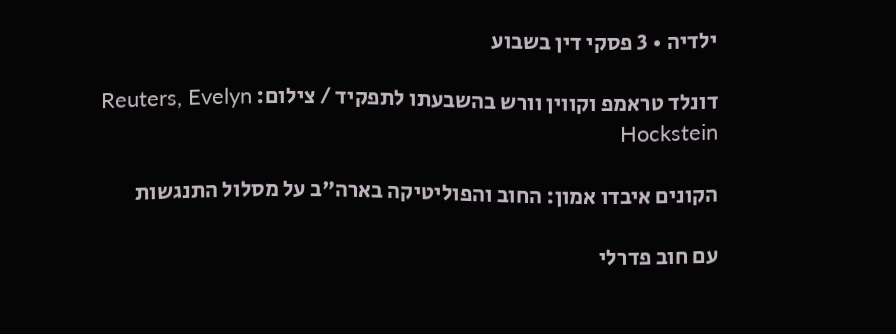ילדיה • 3 פסקי דין בשבוע

דונלד טראמפ וקווין וורש בהשבעתו לתפקיד / צילום: Reuters, Evelyn Hockstein

הקונים איבדו אמון: החוב והפוליטיקה בארה"ב על מסלול התנגשות

עם חוב פדרלי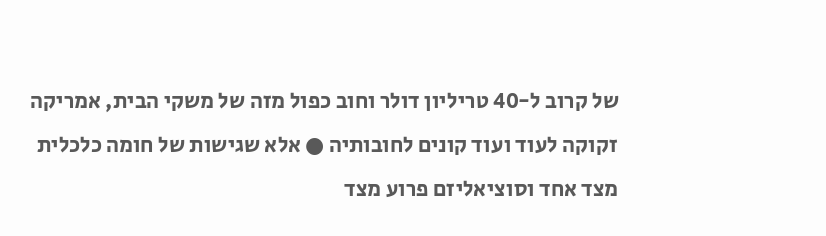של קרוב ל-40 טריליון דולר וחוב כפול מזה של משקי הבית, אמריקה זקוקה לעוד ועוד קונים לחובותיה ● אלא שגישות של חומה כלכלית מצד אחד וסוציאליזם פרוע מצד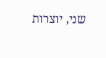שני, יוצרות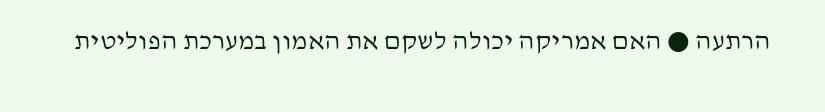הרתעה ● האם אמריקה יכולה לשקם את האמון במערכת הפוליטית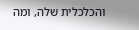והכלכלית שלה, ומה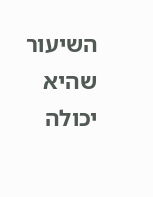השיעור שהיא יכולה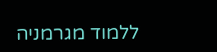ללמוד מגרמניה